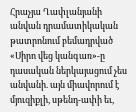Հրաչյա Ղափլանյանի անվան դրամատիկական թատրոնում բեմադրված «Սիրո վեց կանգառ»-ը դասական ներկայացում չես անվանի. այն միավորում է մյուզիքլի, սթենդ-ափի եւ,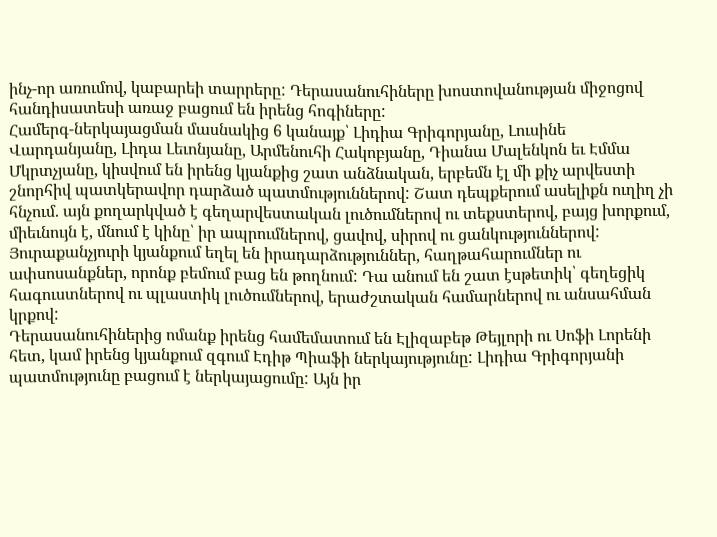ինչ-որ առումով, կաբարեի տարրերը: Դերասանուհիները խոստովանության միջոցով հանդիսատեսի առաջ բացում են իրենց հոգիները:
Համերգ-ներկայացման մասնակից 6 կանայք՝ Լիդիա Գրիգորյանը, Լուսինե Վարդանյանը, Լիդա Լեւոնյանը, Արմենուհի Հակոբյանը, Դիանա Մալենկոն եւ Էմմա Մկրտչյանը, կիսվում են իրենց կյանքից շատ անձնական, երբեմն էլ մի քիչ արվեստի շնորհիվ պատկերավոր դարձած պատմություններով: Շատ դեպքերում ասելիքն ուղիղ չի հնչում. այն քողարկված է գեղարվեստական լուծումներով ու տեքստերով, բայց խորքում, միեւնույն է, մնում է կինը՝ իր ապրումներով, ցավով, սիրով ու ցանկություններով:
Յուրաքանչյուրի կյանքում եղել են իրադարձություններ, հաղթահարումներ ու ափսոսանքներ, որոնք բեմում բաց են թողնում: Դա անում են շատ էսթետիկ՝ գեղեցիկ հագուստներով ու պլաստիկ լուծումներով, երաժշտական համարներով ու անսահման կրքով:
Դերասանուհիներից ոմանք իրենց համեմատում են Էլիզաբեթ Թեյլորի ու Սոֆի Լորենի հետ, կամ իրենց կյանքում զգում Էդիթ Պիաֆի ներկայությունը: Լիդիա Գրիգորյանի պատմությունը բացում է ներկայացումը: Այն իր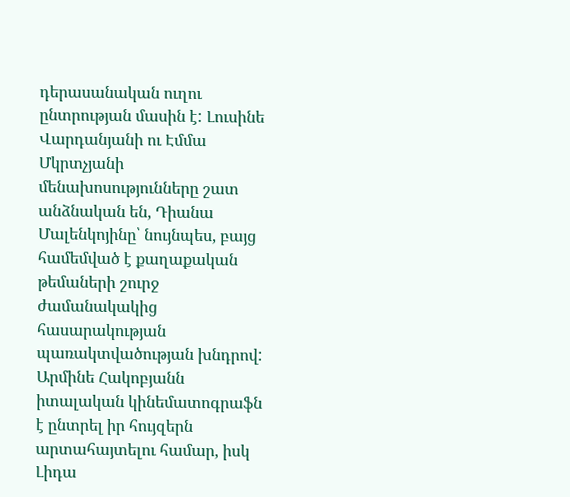դերասանական ուղու ընտրության մասին է: Լուսինե Վարդանյանի ու Էմմա Մկրտչյանի մենախոսությունները շատ անձնական են, Դիանա Մալենկոյինը՝ նույնպես, բայց համեմված է քաղաքական թեմաների շուրջ ժամանակակից հասարակության պառակտվածության խնդրով:
Արմինե Հակոբյանն իտալական կինեմատոգրաֆն է ընտրել իր հույզերն արտահայտելու համար, իսկ Լիդա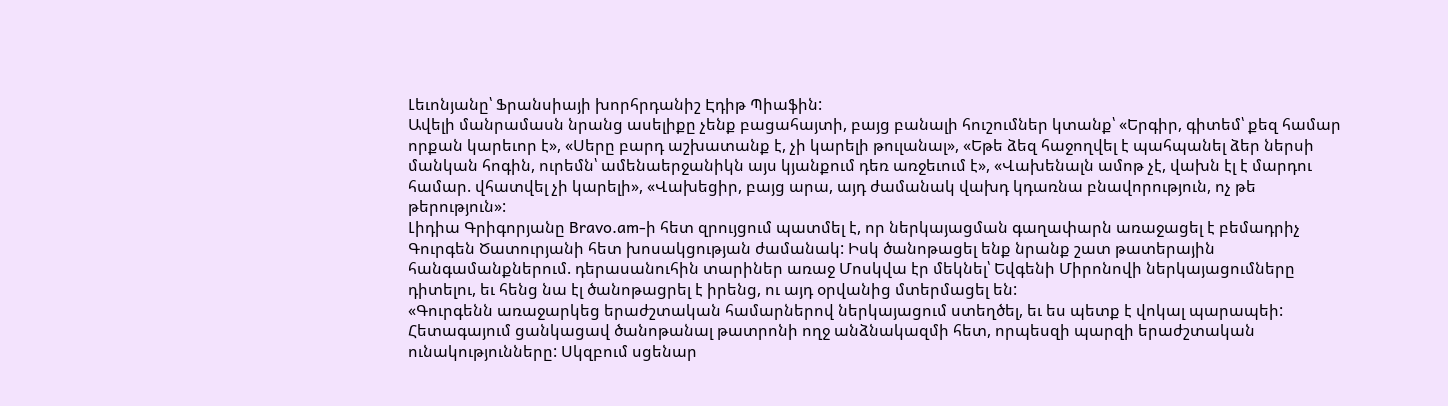Լեւոնյանը՝ Ֆրանսիայի խորհրդանիշ Էդիթ Պիաֆին:
Ավելի մանրամասն նրանց ասելիքը չենք բացահայտի, բայց բանալի հուշումներ կտանք՝ «Երգիր, գիտեմ՝ քեզ համար որքան կարեւոր է», «Սերը բարդ աշխատանք է, չի կարելի թուլանալ», «Եթե ձեզ հաջողվել է պահպանել ձեր ներսի մանկան հոգին, ուրեմն՝ ամենաերջանիկն այս կյանքում դեռ առջեւում է», «Վախենալն ամոթ չէ, վախն էլ է մարդու համար. վհատվել չի կարելի», «Վախեցիր, բայց արա, այդ ժամանակ վախդ կդառնա բնավորություն, ոչ թե թերություն»:
Լիդիա Գրիգորյանը Bravo.am-ի հետ զրույցում պատմել է, որ ներկայացման գաղափարն առաջացել է բեմադրիչ Գուրգեն Ծատուրյանի հետ խոսակցության ժամանակ: Իսկ ծանոթացել ենք նրանք շատ թատերային հանգամանքներում. դերասանուհին տարիներ առաջ Մոսկվա էր մեկնել՝ Եվգենի Միրոնովի ներկայացումները դիտելու, եւ հենց նա էլ ծանոթացրել է իրենց, ու այդ օրվանից մտերմացել են:
«Գուրգենն առաջարկեց երաժշտական համարներով ներկայացում ստեղծել, եւ ես պետք է վոկալ պարապեի: Հետագայում ցանկացավ ծանոթանալ թատրոնի ողջ անձնակազմի հետ, որպեսզի պարզի երաժշտական ունակությունները: Սկզբում սցենար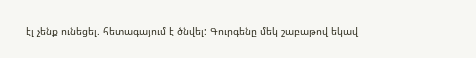էլ չենք ունեցել. հետագայում է ծնվել: Գուրգենը մեկ շաբաթով եկավ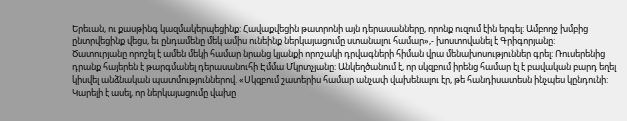Երեւան, ու քասթինգ կազմակերպեցինք: Հավաքվեցին թատրոնի այն դերասանները, որոնք ուզում էին երգել: Ամբողջ խմբից ընտրվեցինք վեցս, եւ ընդամենը մեկ ամիս ունեինք ներկայացումը ստանալու համար»,- խոստովանել է Գրիգորյանը:
Ծատուրյանը որոշել է ամեն մեկի համար նրանց կյանքի որոշակի դրվագների հիման վրա մենախոսություններ գրել: Ռուսերենից դրանք հայերեն է թարգմանել դերասանուհի Էմմա Մկրտչյանը: Անկեղծանում է, որ սկզբում իրենց համար էլ է բավական բարդ եղել կիսվել անձնական պատմություններով. «Սկզբում շատերիս համար անչափ վախենալու էր, թե հանդիսատեսն ինչպես կընդունի: Կարելի է ասել, որ ներկայացումը վախը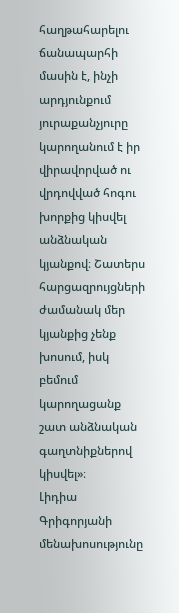հաղթահարելու ճանապարհի մասին է, ինչի արդյունքում յուրաքանչյուրը կարողանում է իր վիրավորված ու վրդովված հոգու խորքից կիսվել անձնական կյանքով։ Շատերս հարցազրույցների ժամանակ մեր կյանքից չենք խոսում, իսկ բեմում կարողացանք շատ անձնական գաղտնիքներով կիսվել»։
Լիդիա Գրիգորյանի մենախոսությունը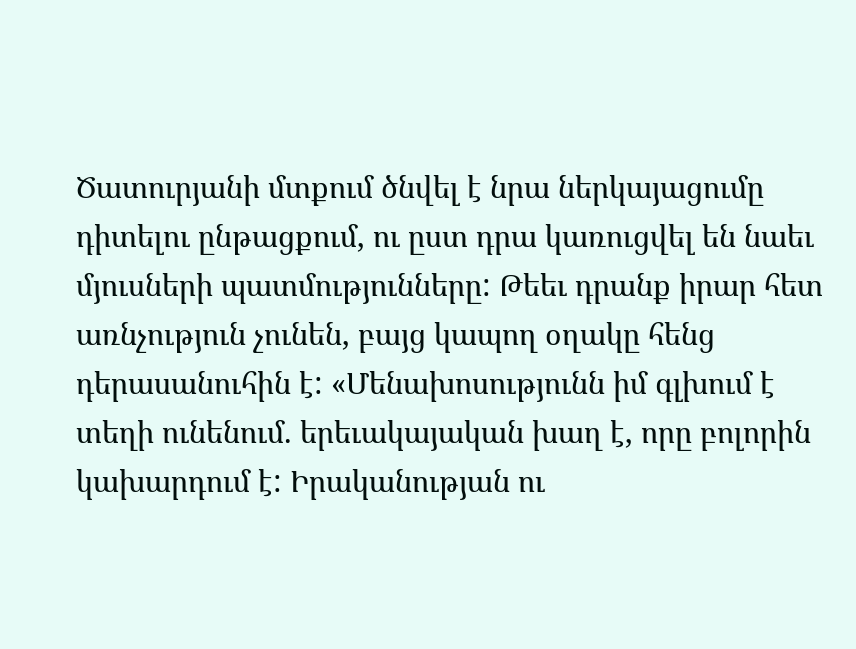Ծատուրյանի մտքում ծնվել է նրա ներկայացումը դիտելու ընթացքում, ու ըստ դրա կառուցվել են նաեւ մյուսների պատմությունները: Թեեւ դրանք իրար հետ առնչություն չունեն, բայց կապող օղակը հենց դերասանուհին է: «Մենախոսությունն իմ գլխում է տեղի ունենում. երեւակայական խաղ է, որը բոլորին կախարդում է: Իրականության ու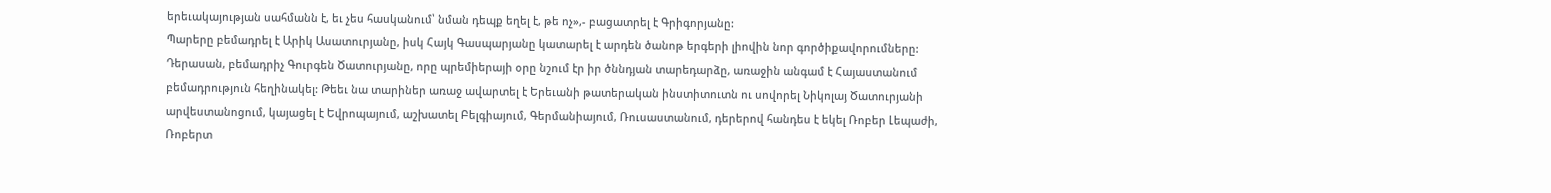երեւակայության սահմանն է, եւ չես հասկանում՝ նման դեպք եղել է, թե ոչ»,- բացատրել է Գրիգորյանը:
Պարերը բեմադրել է Արիկ Ասատուրյանը, իսկ Հայկ Գասպարյանը կատարել է արդեն ծանոթ երգերի լիովին նոր գործիքավորումները:
Դերասան, բեմադրիչ Գուրգեն Ծատուրյանը, որը պրեմիերայի օրը նշում էր իր ծննդյան տարեդարձը, առաջին անգամ է Հայաստանում բեմադրություն հեղինակել: Թեեւ նա տարիներ առաջ ավարտել է Երեւանի թատերական ինստիտուտն ու սովորել Նիկոլայ Ծատուրյանի արվեստանոցում, կայացել է Եվրոպայում, աշխատել Բելգիայում, Գերմանիայում, Ռուսաստանում, դերերով հանդես է եկել Ռոբեր Լեպաժի, Ռոբերտ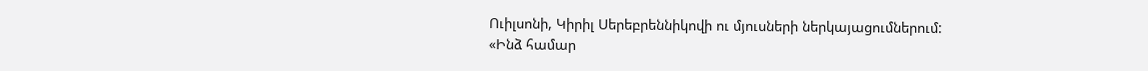Ուիլսոնի, Կիրիլ Սերեբրեննիկովի ու մյուսների ներկայացումներում:
«Ինձ համար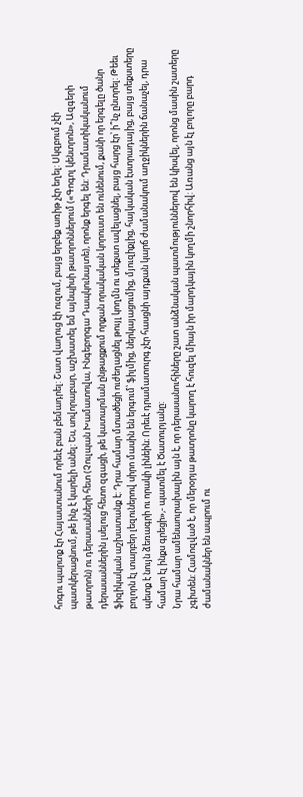հոգու պարտք էր Հայաստանում որեւէ բան բեմադրել: Շատ վաղուց էի ուզում, բայց երբեք առիթ չէր եղել: Սկզբում չէի պատկերացնում, թե ինչ է կարելի անել: Ես, սովորաբար, աշխատել եմ այնպիսի թատրոններում («Գոգոլ կենտրոն», Ազգերի թատրոն) ու դերասանների հետ (Չուլպան Խամատովա, Ինգեբորգա Դապկունայտե), որոնք երգել են: Դրամատիկականում դերասաններին լսելուց հետո զգացի, թե կատարման ընթացքում որքան որակական կորուստ են ունենում, քանի որ երգելը ծանր ֆիզիկական աշխատանք է: Դրա համար մտածեցի ուժեղացնել թույլ կողմն ու տեքստ ավելացնել, բայց հարց էր՝ ի՞նչ ընտրել: Թեեւ բոլորն էլ տարբեր լեզուներով սիրո մասին են երգում՝ ֆիլմից, ներկայացումից, մյուզիքլից, հայկական էստրադայից, բայց տեքստերը պետք է նույն ձեռագրի ու որակի լինեին։ Որեւէ դրամատուրգ չէր հասցնի այդքան կարճ ժամանակում աղջիկներին ճանաչել, դրա համար էլ ինքս գրեցի»,- պատմել է Ծատուրյանը:
Նրա համար ամենաուրախալին այն է, որ դերասանուհիները շատ անձնական պատմություններով են կիսվել, որոնց մասին շատերը չգիտեն: Համոզված է, որ մերօրյա թատրոնը կարող է հուզել միայն իր մարդկային կողմի շնորհիվ: Առանց այն էլ բոլորը բարդ ժամանակներ են ապրում ու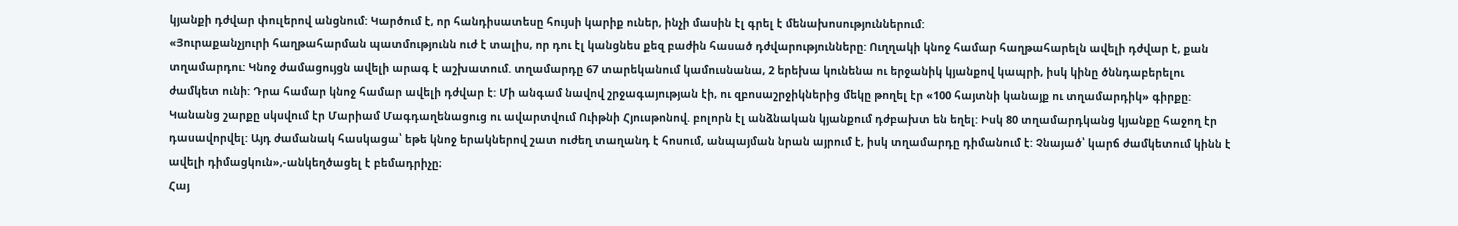կյանքի դժվար փուլերով անցնում: Կարծում է, որ հանդիսատեսը հույսի կարիք ուներ, ինչի մասին էլ գրել է մենախոսություններում:
«Յուրաքանչյուրի հաղթահարման պատմությունն ուժ է տալիս, որ դու էլ կանցնես քեզ բաժին հասած դժվարությունները: Ուղղակի կնոջ համար հաղթահարելն ավելի դժվար է, քան տղամարդու: Կնոջ ժամացույցն ավելի արագ է աշխատում. տղամարդը 67 տարեկանում կամուսնանա, 2 երեխա կունենա ու երջանիկ կյանքով կապրի, իսկ կինը ծննդաբերելու ժամկետ ունի: Դրա համար կնոջ համար ավելի դժվար է: Մի անգամ նավով շրջագայության էի, ու զբոսաշրջիկներից մեկը թողել էր «100 հայտնի կանայք ու տղամարդիկ» գիրքը: Կանանց շարքը սկսվում էր Մարիամ Մագդաղենացուց ու ավարտվում Ուիթնի Հյուսթոնով. բոլորն էլ անձնական կյանքում դժբախտ են եղել: Իսկ 80 տղամարդկանց կյանքը հաջող էր դասավորվել: Այդ ժամանակ հասկացա՝ եթե կնոջ երակներով շատ ուժեղ տաղանդ է հոսում, անպայման նրան այրում է, իսկ տղամարդը դիմանում է: Չնայած՝ կարճ ժամկետում կինն է ավելի դիմացկուն»,-անկեղծացել է բեմադրիչը։
Հայ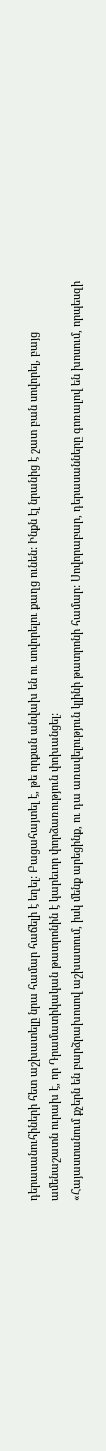դերասանուհիների հետ աշխատելը նրա համար հաճելի է եղել: Բացահայտել է, թե որքան անվախ են ու սովորելու քաղց ունեն: Ինքն էլ նրանից է շատ բան սովորել, բայց ամենաշատն ուրախ է, որ Դրամատիկական թատրոնին է կարեւոր փորձառություն փոխանցել:
«Հայաստանում քչերն են բարձրախոսով աշխատում, իսկ մենք արեցինք, ու դա առավելություն կլինի թատրոնի համար: Սովորաբար, դերասանները գոռալով են խոսում, որպեսզի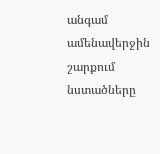անգամ ամենավերջին շարքում նստածները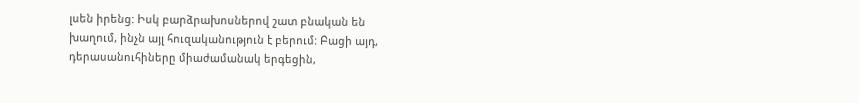լսեն իրենց: Իսկ բարձրախոսներով շատ բնական են խաղում, ինչն այլ հուզականություն է բերում: Բացի այդ, դերասանուհիները միաժամանակ երգեցին,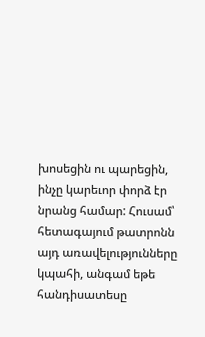խոսեցին ու պարեցին, ինչը կարեւոր փորձ էր նրանց համար: Հուսամ՝ հետագայում թատրոնն այդ առավելությունները կպահի, անգամ եթե հանդիսատեսը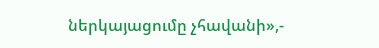ներկայացումը չհավանի»,-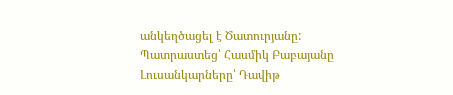անկեղծացել է Ծատուրյանը:
Պատրաստեց՝ Հասմիկ Բաբայանը
Լուսանկարները՝ Դավիթ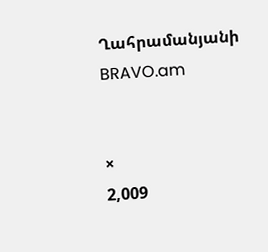Ղահրամանյանի
BRAVO.am


×
2,009